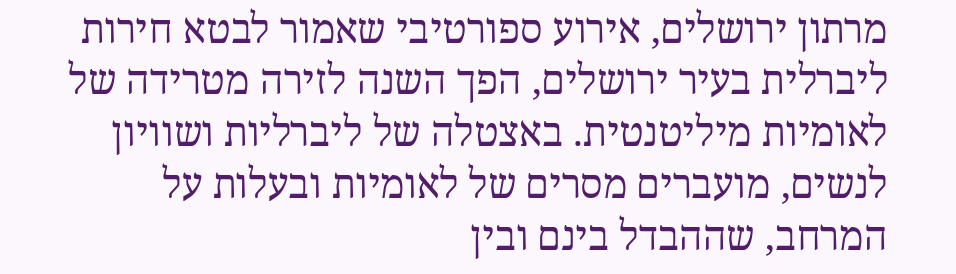מרתון ירושלים, אירוע ספורטיבי שאמור לבטא חירות ליברלית בעיר ירושלים, הפך השנה לזירה מטרידה של לאומיות מיליטנטית. באצטלה של ליברליות ושוויון לנשים, מועברים מסרים של לאומיות ובעלות על המרחב, שההבדל בינם ובין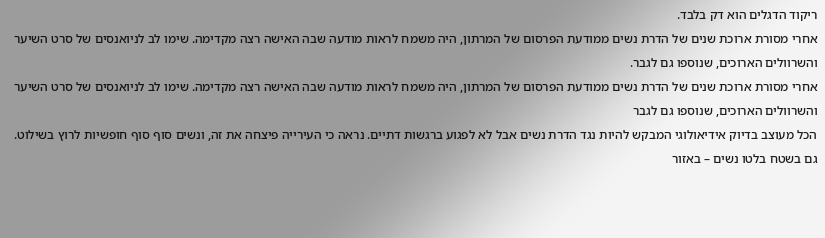ריקוד הדגלים הוא דק בלבד.
אחרי מסורת ארוכת שנים של הדרת נשים ממודעת הפרסום של המרתון, היה משמח לראות מודעה שבה האישה רצה מקדימה. שימו לב לניואנסים של סרט השיער והשרוולים הארוכים, שנוספו גם לגבר.
אחרי מסורת ארוכת שנים של הדרת נשים ממודעת הפרסום של המרתון, היה משמח לראות מודעה שבה האישה רצה מקדימה. שימו לב לניואנסים של סרט השיער והשרוולים הארוכים, שנוספו גם לגבר
הכל מעוצב בדיוק אידיאולוגי המבקש להיות נגד הדרת נשים אבל לא לפגוע ברגשות דתיים. נראה כי העירייה פיצחה את זה, ונשים סוף סוף חופשיות לרוץ בשילוט.
גם בשטח בלטו נשים – באזור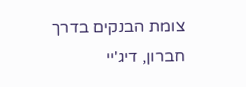צומת הבנקים בדרך חברון, דיג'יי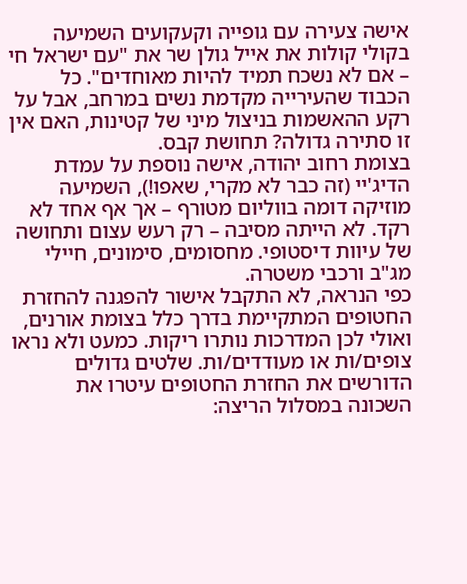אישה צעירה עם גופייה וקעקועים השמיעה בקולי קולות את אייל גולן שר את "עם ישראל חי – אם לא נשכח תמיד להיות מאוחדים". כל הכבוד שהעירייה מקדמת נשים במרחב, אבל על רקע ההאשמות בניצול מיני של קטינות, האם אין זו סתירה גדולה? תחושת קבס.
בצומת רחוב יהודה, אישה נוספת על עמדת הדיג'יי (זה כבר לא מקרי, שאפו!), השמיעה מוזיקה דומה בווליום מטורף – אך אף אחד לא רקד. לא הייתה מסיבה – רק רעש עצום ותחושה של עיוות דיסטופי. מחסומים, סימונים, חיילי מג"ב ורכבי משטרה.
כפי הנראה, לא התקבל אישור להפגנה להחזרת החטופים המתקיימת בדרך כלל בצומת אורנים, ואולי לכן המדרכות נותרו ריקות. כמעט ולא נראו צופים/ות או מעודדים/ות. שלטים גדולים הדורשים את החזרת החטופים עיטרו את השכונה במסלול הריצה: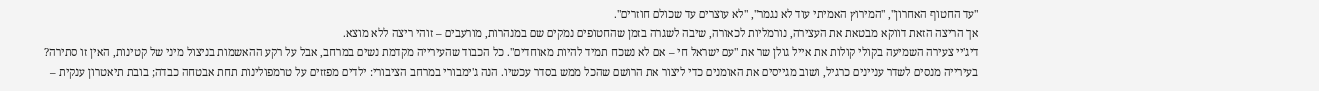"עד החטוף האחרון", "המירוץ האמיתי עוד לא נגמר", "לא עוצרים עד שכולם חוזרים".
אך הריצה הזאת דווקא מבטאת את העצירה, נורמליות לכאורה, שיבה לשגרה בזמן שהחטופים נמקים שם במנהרות, מורעבים – זוהי ריצה ללא מוצא.
דיג'יי צעירה השמיעה בקולי קולות את אייל גולן שר את "עם ישראל חי – אם לא נשכח תמיד להיות מאוחדים". כל הכבוד שהעירייה מקדמת נשים במרחב, אבל על רקע ההאשמות בניצול מיני של קטינות, האין זו סתירה?
בעירייה מנסים לשדר עניינים כרגיל, ושוב מגייסים את האומנים כדי ליצור את הרושם שהכל ממש בסדר עכשיו. הנה ג'ימבורי במרחב הציבורי: ילדים מפזזים על טרמפולינות תחת אבטחה כבדה; בובת תיאטרון ענקית –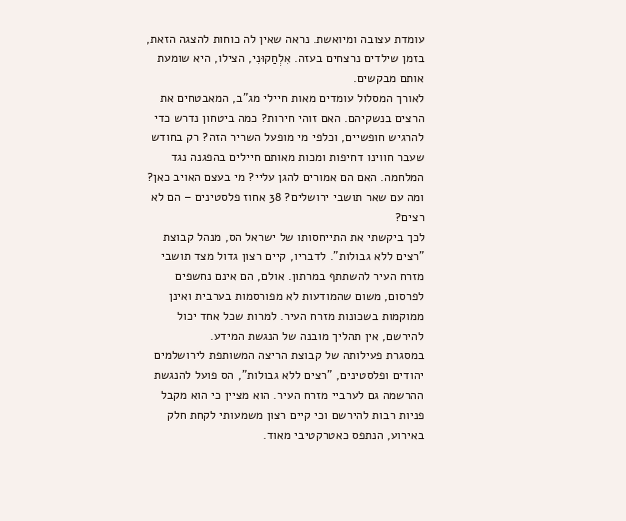עומדת עצובה ומיואשת. נראה שאין לה כוחות להצגה הזאת, בזמן שילדים נרצחים בעזה. אִלְחַקוּנִי, הצילו, היא שומעת אותם מבקשים.
לאורך המסלול עומדים מאות חיילי מג"ב, המאבטחים את הרצים בנשקיהם. האם זוהי חירות? כמה ביטחון נדרש כדי להרגיש חופשיים, וכלפי מי מופעל השריר הזה? רק בחודש שעבר חווינו דחיפות ומכות מאותם חיילים בהפגנה נגד המלחמה. האם הם אמורים להגן עליי? מי בעצם האויב כאן?
ומה עם שאר תושבי ירושלים? 38 אחוז פלסטינים – הם לא רצים?
לכך ביקשתי את התייחסותו של ישראל הס, מנהל קבוצת "רצים ללא גבולות". לדבריו, קיים רצון גדול מצד תושבי מזרח העיר להשתתף במרתון. אולם, הם אינם נחשפים לפרסום, משום שהמודעות לא מפורסמות בערבית ואינן ממוקמות בשכונות מזרח העיר. למרות שכל אחד יכול להירשם, אין תהליך מובנה של הנגשת המידע.
במסגרת פעילותה של קבוצת הריצה המשותפת לירושלמים יהודים ופלסטינים, "רצים ללא גבולות", הס פועל להנגשת ההרשמה גם לערביי מזרח העיר. הוא מציין כי הוא מקבל פניות רבות להירשם וכי קיים רצון משמעותי לקחת חלק באירוע, הנתפס כאטרקטיבי מאוד.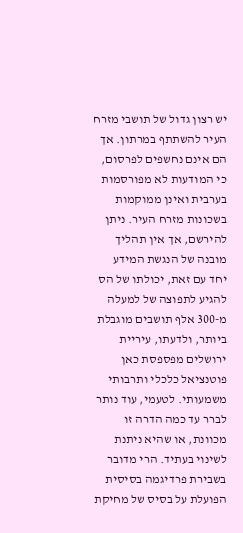יש רצון גדול של תושבי מזרח העיר להשתתף במרתון. אך הם אינם נחשפים לפרסום, כי המודעות לא מפורסמות בערבית ואינן ממוקמות בשכונות מזרח העיר. ניתן להירשם, אך אין תהליך מובנה של הנגשת המידע
יחד עם זאת, יכולתו של הס להגיע לתפוצה של למעלה מ-300 אלף תושבים מוגבלת ביותר, ולדעתו, עיריית ירושלים מפספסת כאן פוטנציאל כלכלי ותרבותי משמעותי. לטעמי, עוד נותר לברר עד כמה הדרה זו מכוונת, או שהיא ניתנת לשינוי בעתיד. הרי מדובר בשבירת פרדיגמה בסיסית הפועלת על בסיס של מחיקת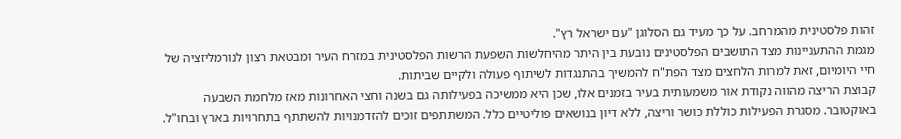זהות פלסטינית מהמרחב. על כך מעיד גם הסלוגן "עם ישראל רץ".
מגמת ההתעניינות מצד התושבים הפלסטינים נובעת בין היתר מהיחלשות השפעת הרשות הפלסטינית במזרח העיר ומבטאת רצון לנורמליזציה של חיי היומיום, זאת למרות הלחצים מצד הפת"ח להמשיך בהתנגדות לשיתוף פעולה ולקיים שביתות.
קבוצת הריצה מהווה נקודת אור משמעותית בעיר בזמנים אלו, שכן היא ממשיכה בפעילותה גם בשנה וחצי האחרונות מאז מלחמת השבעה באוקטובר. מסגרת הפעילות כוללת כושר וריצה, ללא דיון בנושאים פוליטיים כלל. המשתתפים זוכים להזדמנויות להשתתף בתחרויות בארץ ובחו"ל.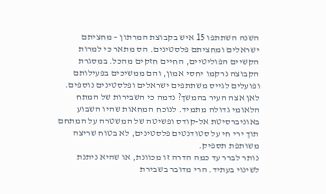השנה השתתפו 15 איש בקבוצת המרתון – מחציתם ישראלים ומחציתם פלסטינים. הס מתאר כי למרות הקשיים הפוליטיים, החיים חזקים מהכל. במסגרת הקבוצה נרקמו יחסי אמון, והם ממשיכים בפעילותם ופועלים לגייס משתתפים ישראלים ופלסטינים נוספים.
לאן אצה העיר בהמשך? נדמה כי השבירות של המתח הלאומי גדולה מתמיד. לנוכח המחאות שהיו השבוע באוניברסיטת אל-קודס ופשיטה של המשטרה על המתחם תוך ירי חי על סטודנטים פלסטינים, לא בטוח שריצה משותפת תספיק.
נותר לברר עד כמה הדרה זו מכוונת, או שהיא ניתנת לשינוי בעתיד. הרי מדובר בשבירת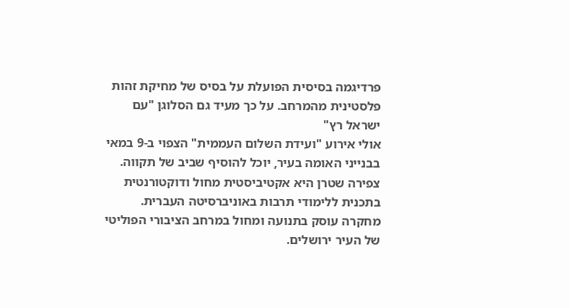פרדיגמה בסיסית הפועלת על בסיס של מחיקת זהות פלסטינית מהמרחב. על כך מעיד גם הסלוגן "עם ישראל רץ"
אולי אירוע "ועידת השלום העממית" הצפוי ב-9 במאי בבנייני האומה בעיר, יוכל להוסיף שביב של תקווה.
צפירה שטרן היא אקטיביסטית מחול ודוקטורנטית בתכנית ללימודי תרבות באוניברסיטה העברית. מחקרה עוסק בתנועה ומחול במרחב הציבורי הפוליטי של העיר ירושלים.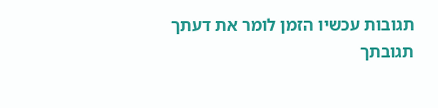תגובות עכשיו הזמן לומר את דעתך
תגובתך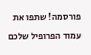פורסמה! שתפו את עמוד הפרופיל שלכם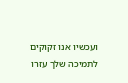ועכשיו אנו זקוקים לתמיכה שלך עזרו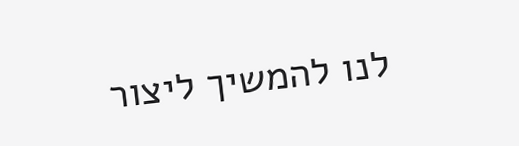לנו להמשיך ליצור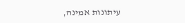עיתונות אמינה,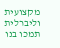מקצועית וליברלית
תמכו בנו